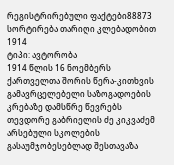რეგისტრირებული ფაქტები88873
სორტირება თარიღი კლებადობით
1914
ტიპი: ავტორობა
1914 წლის 16 ნოემბერს ქართველთა შორის წერა-კითხვის გამავრცელებელი საზოგადოების კრებაზე დამსწრე წევრებს თევდორე გაბრიელის ძე კიკვაძემ არსებული სკოლების გასაუმჯობესებლად შესთავაზა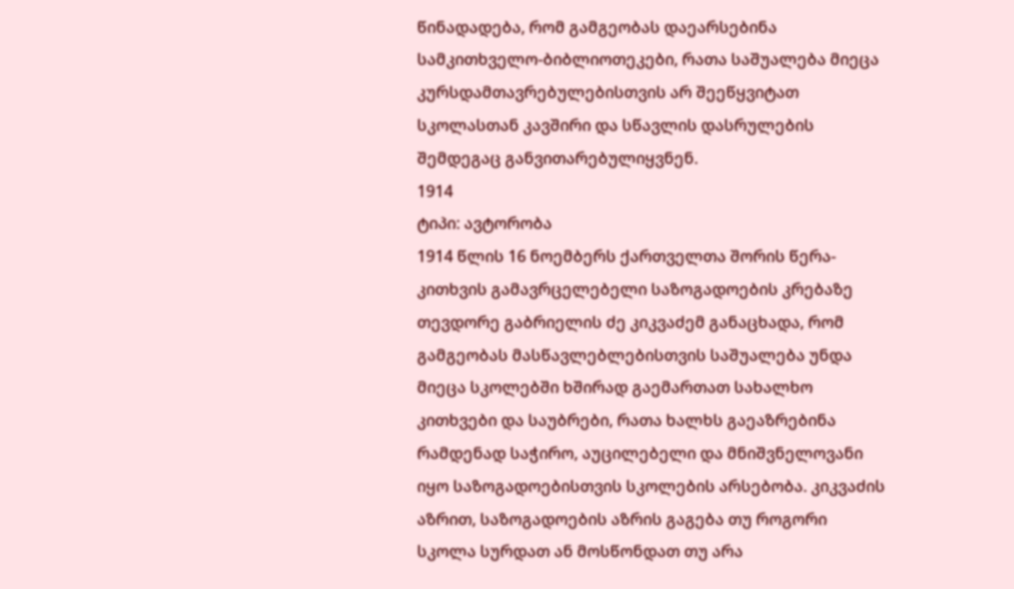წინადადება, რომ გამგეობას დაეარსებინა სამკითხველო-ბიბლიოთეკები, რათა საშუალება მიეცა კურსდამთავრებულებისთვის არ შეეწყვიტათ სკოლასთან კავშირი და სწავლის დასრულების შემდეგაც განვითარებულიყვნენ.
1914
ტიპი: ავტორობა
1914 წლის 16 ნოემბერს ქართველთა შორის წერა-კითხვის გამავრცელებელი საზოგადოების კრებაზე თევდორე გაბრიელის ძე კიკვაძემ განაცხადა, რომ გამგეობას მასწავლებლებისთვის საშუალება უნდა მიეცა სკოლებში ხშირად გაემართათ სახალხო კითხვები და საუბრები, რათა ხალხს გაეაზრებინა რამდენად საჭირო, აუცილებელი და მნიშვნელოვანი იყო საზოგადოებისთვის სკოლების არსებობა. კიკვაძის აზრით, საზოგადოების აზრის გაგება თუ როგორი სკოლა სურდათ ან მოსწონდათ თუ არა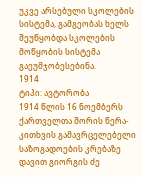უკვე არსებული სკოლების სისტემა, გამგეობას ხელს შეუწყობდა სკოლების მოწყობის სისტემა გაეუმჯობესებინა.
1914
ტიპი: ავტორობა
1914 წლის 16 ნოემბერს ქართველთა შორის წერა-კითხვის გამავრცელებელი საზოგადოების კრებაზე დავით გიორგის ძე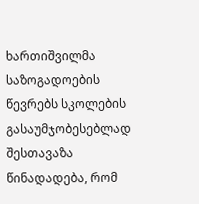ხართიშვილმა საზოგადოების წევრებს სკოლების გასაუმჯობესებლად შესთავაზა წინადადება, რომ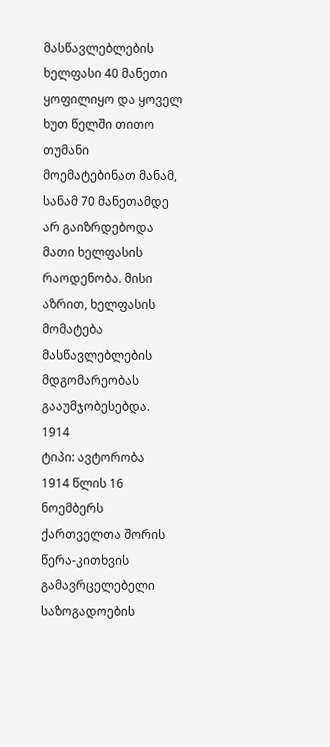მასწავლებლების ხელფასი 40 მანეთი ყოფილიყო და ყოველ ხუთ წელში თითო თუმანი მოემატებინათ მანამ, სანამ 70 მანეთამდე არ გაიზრდებოდა მათი ხელფასის რაოდენობა. მისი აზრით, ხელფასის მომატება მასწავლებლების მდგომარეობას გააუმჯობესებდა.
1914
ტიპი: ავტორობა
1914 წლის 16 ნოემბერს ქართველთა შორის წერა-კითხვის გამავრცელებელი საზოგადოების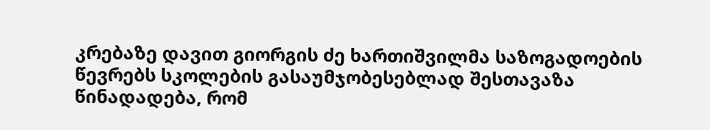კრებაზე დავით გიორგის ძე ხართიშვილმა საზოგადოების წევრებს სკოლების გასაუმჯობესებლად შესთავაზა წინადადება, რომ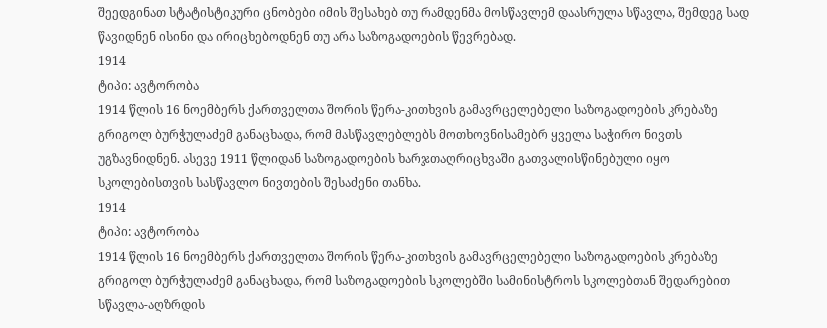შეედგინათ სტატისტიკური ცნობები იმის შესახებ თუ რამდენმა მოსწავლემ დაასრულა სწავლა, შემდეგ სად წავიდნენ ისინი და ირიცხებოდნენ თუ არა საზოგადოების წევრებად.
1914
ტიპი: ავტორობა
1914 წლის 16 ნოემბერს ქართველთა შორის წერა-კითხვის გამავრცელებელი საზოგადოების კრებაზე გრიგოლ ბურჭულაძემ განაცხადა, რომ მასწავლებლებს მოთხოვნისამებრ ყველა საჭირო ნივთს უგზავნიდნენ. ასევე 1911 წლიდან საზოგადოების ხარჯთაღრიცხვაში გათვალისწინებული იყო სკოლებისთვის სასწავლო ნივთების შესაძენი თანხა.
1914
ტიპი: ავტორობა
1914 წლის 16 ნოემბერს ქართველთა შორის წერა-კითხვის გამავრცელებელი საზოგადოების კრებაზე გრიგოლ ბურჭულაძემ განაცხადა, რომ საზოგადოების სკოლებში სამინისტროს სკოლებთან შედარებით სწავლა-აღზრდის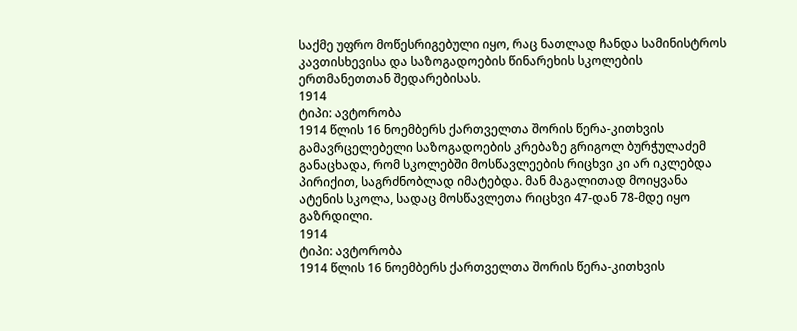საქმე უფრო მოწესრიგებული იყო, რაც ნათლად ჩანდა სამინისტროს კავთისხევისა და საზოგადოების წინარეხის სკოლების ერთმანეთთან შედარებისას.
1914
ტიპი: ავტორობა
1914 წლის 16 ნოემბერს ქართველთა შორის წერა-კითხვის გამავრცელებელი საზოგადოების კრებაზე გრიგოლ ბურჭულაძემ განაცხადა, რომ სკოლებში მოსწავლეების რიცხვი კი არ იკლებდა პირიქით, საგრძნობლად იმატებდა. მან მაგალითად მოიყვანა ატენის სკოლა, სადაც მოსწავლეთა რიცხვი 47-დან 78-მდე იყო გაზრდილი.
1914
ტიპი: ავტორობა
1914 წლის 16 ნოემბერს ქართველთა შორის წერა-კითხვის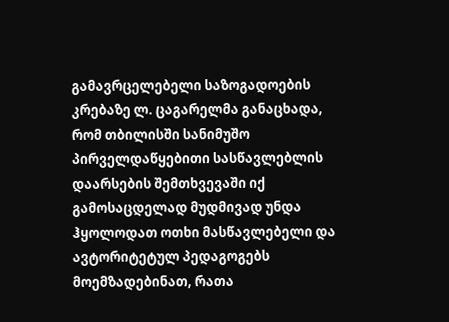გამავრცელებელი საზოგადოების კრებაზე ლ. ცაგარელმა განაცხადა, რომ თბილისში სანიმუშო პირველდაწყებითი სასწავლებლის დაარსების შემთხვევაში იქ გამოსაცდელად მუდმივად უნდა ჰყოლოდათ ოთხი მასწავლებელი და ავტორიტეტულ პედაგოგებს მოემზადებინათ, რათა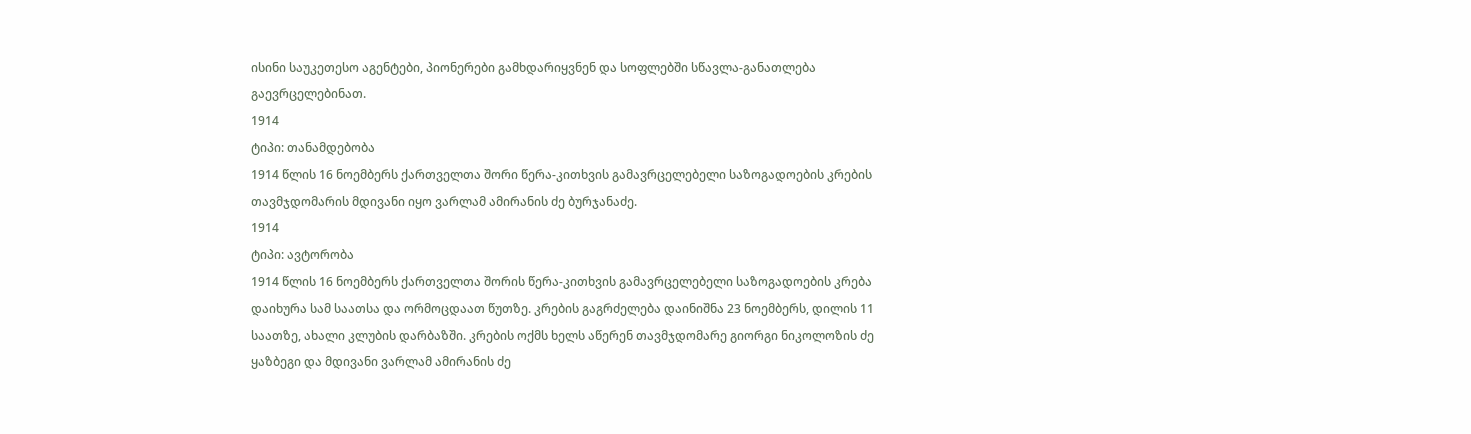ისინი საუკეთესო აგენტები, პიონერები გამხდარიყვნენ და სოფლებში სწავლა-განათლება გაევრცელებინათ.
1914
ტიპი: თანამდებობა
1914 წლის 16 ნოემბერს ქართველთა შორი წერა-კითხვის გამავრცელებელი საზოგადოების კრების თავმჯდომარის მდივანი იყო ვარლამ ამირანის ძე ბურჯანაძე.
1914
ტიპი: ავტორობა
1914 წლის 16 ნოემბერს ქართველთა შორის წერა-კითხვის გამავრცელებელი საზოგადოების კრება დაიხურა სამ საათსა და ორმოცდაათ წუთზე. კრების გაგრძელება დაინიშნა 23 ნოემბერს, დილის 11 საათზე, ახალი კლუბის დარბაზში. კრების ოქმს ხელს აწერენ თავმჯდომარე გიორგი ნიკოლოზის ძე ყაზბეგი და მდივანი ვარლამ ამირანის ძე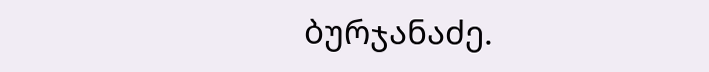ბურჯანაძე.